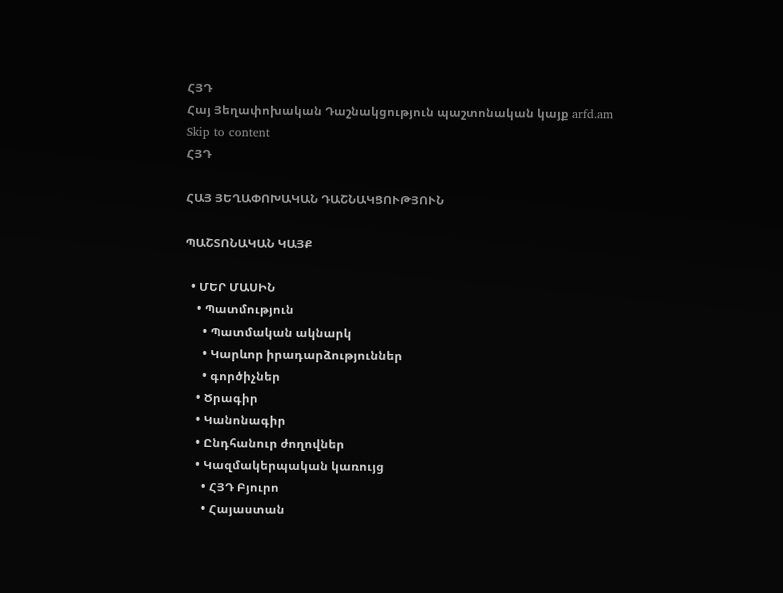ՀՅԴ
Հայ Յեղափոխական Դաշնակցություն պաշտոնական կայք arfd.am
Skip to content
ՀՅԴ

ՀԱՅ ՅԵՂԱՓՈԽԱԿԱՆ ԴԱՇՆԱԿՑՈՒԹՅՈՒՆ

ՊԱՇՏՈՆԱԿԱՆ ԿԱՅՔ

  • ՄԵՐ ՄԱՍԻՆ
    • Պատմություն
      • Պատմական ակնարկ
      • Կարևոր իրադարձություններ
      • գործիչներ
    • Ծրագիր
    • Կանոնագիր
    • Ընդհանուր ժողովներ
    • Կազմակերպական կառույց
      • ՀՅԴ Բյուրո
      • Հայաստան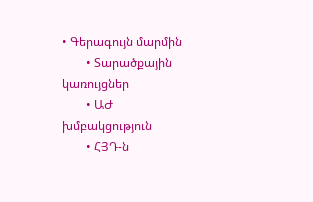• Գերագույն մարմին
        • Տարածքային կառույցներ
        • ԱԺ խմբակցություն
        • ՀՅԴ-ն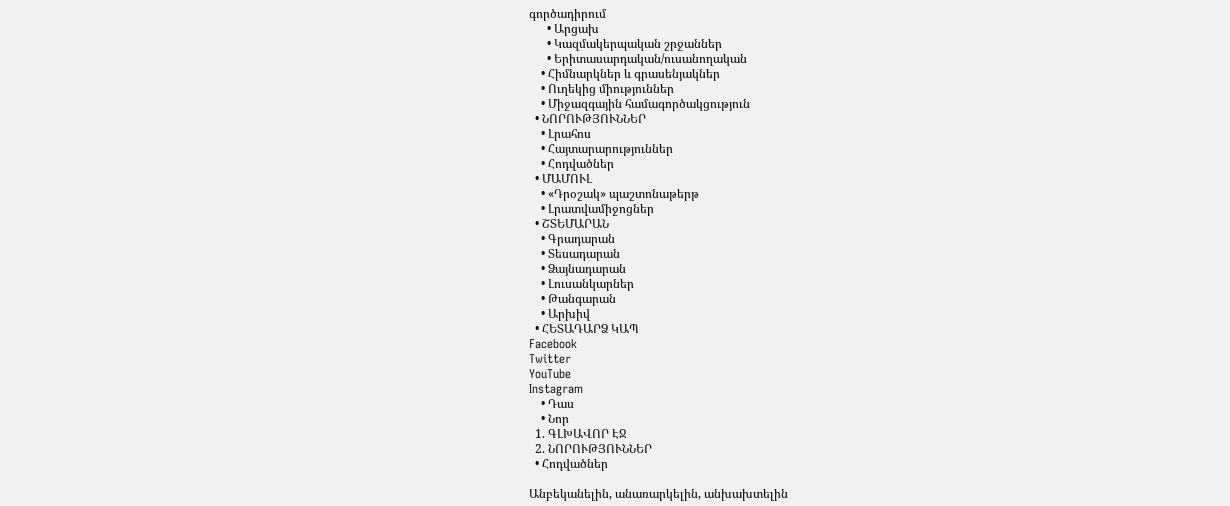գործադիրում
      • Արցախ
      • Կազմակերպական շրջաններ
      • Երիտասարդական/ուսանողական
    • Հիմնարկներ և գրասենյակներ
    • Ուղեկից միություններ
    • Միջազգային համագործակցություն
  • ՆՈՐՈՒԹՅՈՒՆՆԵՐ
    • Լրահոս
    • Հայտարարություններ
    • Հոդվածներ
  • ՄԱՄՈՒԼ
    • «Դրօշակ» պաշտոնաթերթ
    • Լրատվամիջոցներ
  • ՇՏԵՄԱՐԱՆ
    • Գրադարան
    • Տեսադարան
    • Ձայնադարան
    • Լուսանկարներ
    • Թանգարան
    • Արխիվ
  • ՀԵՏԱԴԱՐՁ ԿԱՊ
Facebook
Twitter
YouTube
Instagram
    • Դաս
    • Նոր
  1. ԳԼԽԱՎՈՐ ԷՋ
  2. ՆՈՐՈՒԹՅՈՒՆՆԵՐ
  • Հոդվածներ

Անբեկանելին, անառարկելին, անխախտելին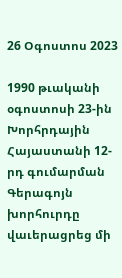26 Օգոստոս 2023

1990 թւականի օգոստոսի 23-ին Խորհրդային Հայաստանի 12-րդ գումարման Գերագոյն խորհուրդը վաւերացրեց մի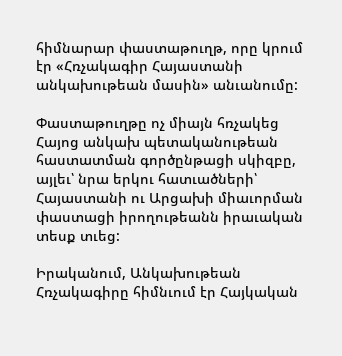հիմնարար փաստաթուղթ, որը կրում էր «Հռչակագիր Հայաստանի անկախութեան մասին» անւանումը:

Փաստաթուղթը ոչ միայն հռչակեց Հայոց անկախ պետականութեան հաստատման գործընթացի սկիզբը, այլեւ՝ նրա երկու հատւածների՝ Հայաստանի ու Արցախի միաւորման փաստացի իրողութեանն իրաւական տեսք տւեց:

Իրականում, Անկախութեան Հռչակագիրը հիմնւում էր Հայկական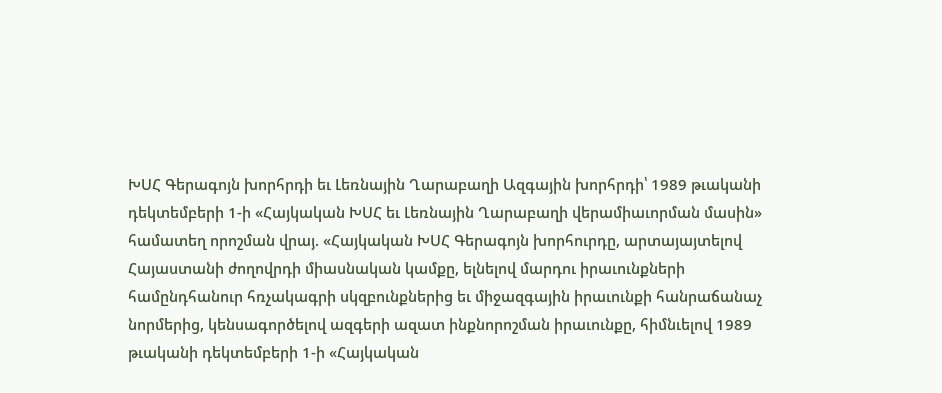ԽՍՀ Գերագոյն խորհրդի եւ Լեռնային Ղարաբաղի Ազգային խորհրդի՝ 1989 թւականի դեկտեմբերի 1-ի «Հայկական ԽՍՀ եւ Լեռնային Ղարաբաղի վերամիաւորման մասին» համատեղ որոշման վրայ. «Հայկական ԽՍՀ Գերագոյն խորհուրդը, արտայայտելով Հայաստանի ժողովրդի միասնական կամքը, ելնելով մարդու իրաւունքների համընդհանուր հռչակագրի սկզբունքներից եւ միջազգային իրաւունքի հանրաճանաչ նորմերից, կենսագործելով ազգերի ազատ ինքնորոշման իրաւունքը, հիմնւելով 1989 թւականի դեկտեմբերի 1-ի «Հայկական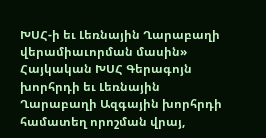ԽՍՀ-ի եւ Լեռնային Ղարաբաղի վերամիաւորման մասին» Հայկական ԽՍՀ Գերագոյն խորհրդի եւ Լեռնային Ղարաբաղի Ազգային խորհրդի համատեղ որոշման վրայ,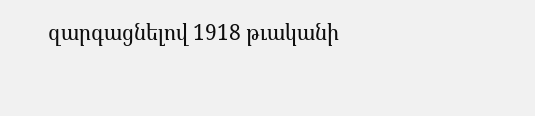զարգացնելով 1918 թւականի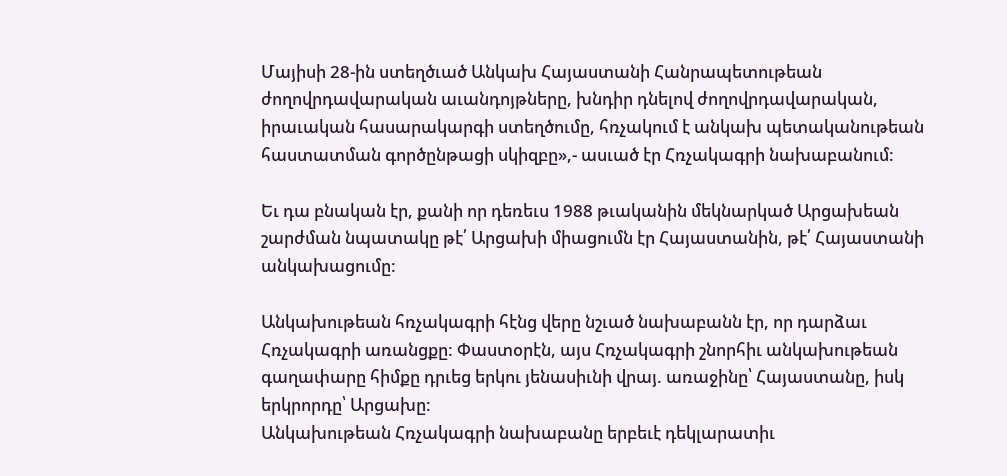Մայիսի 28-ին ստեղծւած Անկախ Հայաստանի Հանրապետութեան ժողովրդավարական աւանդոյթները, խնդիր դնելով ժողովրդավարական, իրաւական հասարակարգի ստեղծումը, հռչակում է անկախ պետականութեան հաստատման գործընթացի սկիզբը»,- ասւած էր Հռչակագրի նախաբանում:

Եւ դա բնական էր, քանի որ դեռեւս 1988 թւականին մեկնարկած Արցախեան շարժման նպատակը թէ՛ Արցախի միացումն էր Հայաստանին, թէ՛ Հայաստանի անկախացումը:

Անկախութեան հռչակագրի հէնց վերը նշւած նախաբանն էր, որ դարձաւ Հռչակագրի առանցքը: Փաստօրէն, այս Հռչակագրի շնորհիւ անկախութեան գաղափարը հիմքը դրւեց երկու յենասիւնի վրայ. առաջինը՝ Հայաստանը, իսկ երկրորդը՝ Արցախը:
Անկախութեան Հռչակագրի նախաբանը երբեւէ դեկլարատիւ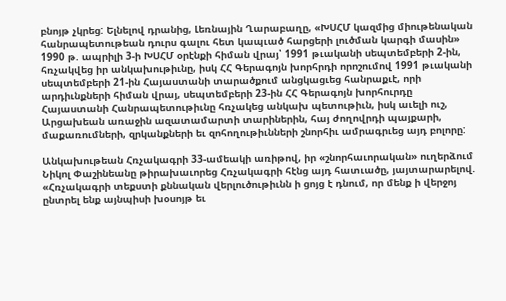բնոյթ չկրեց: Ելնելով դրանից, Լեռնային Ղարաբաղը, «ԽՍՀՄ կազմից միութենական հանրապետութեան դուրս գալու հետ կապւած հարցերի լուծման կարգի մասին» 1990 թ. ապրիլի 3-ի ԽՍՀՄ օրէնքի հիման վրայ՝ 1991 թւականի սեպտեմբերի 2-ին, հռչակվեց իր անկախութիւնը, իսկ ՀՀ Գերագոյն խորհրդի որոշումով 1991 թւականի սեպտեմբերի 21-ին Հայաստանի տարածքում անցկացւեց հանրաքւէ, որի արդիւնքների հիման վրայ, սեպտեմբերի 23-ին ՀՀ Գերագոյն խորհուրդը Հայաստանի Հանրապետութիւնը հռչակեց անկախ պետութիւն, իսկ աւելի ուշ, Արցախեան առաջին ազատամարտի տարիներին, հայ ժողովրդի պայքարի, մաքառումների, զրկանքների եւ զոհողութիւնների շնորհիւ ամրագրւեց այդ բոլորը:

Անկախութեան Հռչակագրի 33-ամեակի առիթով, իր «շնորհաւորական» ուղերձում Նիկոլ Փաշինեանը թիրախաւորեց Հռչակագրի հէնց այդ հատւածը, յայտարարելով. «Հռչակագրի տեքստի քննական վերլուծութիւնն ի ցոյց է դնում, որ մենք ի վերջոյ ընտրել ենք այնպիսի խօսոյթ եւ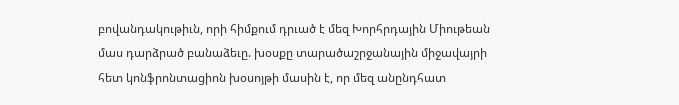բովանդակութիւն, որի հիմքում դրւած է մեզ Խորհրդային Միութեան մաս դարձրած բանաձեւը. խօսքը տարածաշրջանային միջավայրի հետ կոնֆրոնտացիոն խօսոյթի մասին է, որ մեզ անընդհատ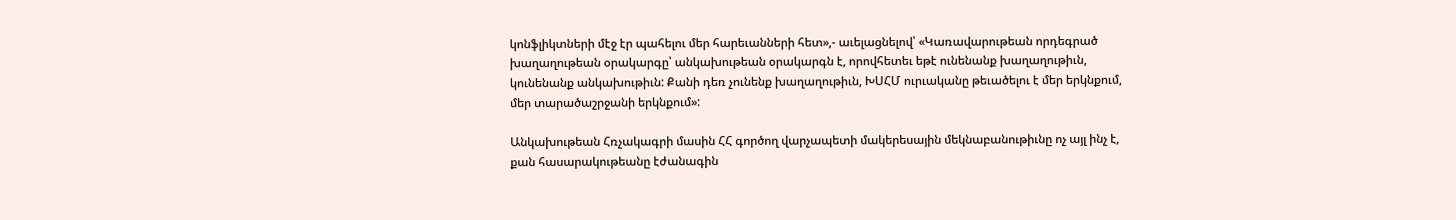կոնֆլիկտների մէջ էր պահելու մեր հարեւանների հետ»,- աւելացնելով՝ «Կառավարութեան որդեգրած խաղաղութեան օրակարգը՝ անկախութեան օրակարգն է, որովհետեւ եթէ ունենանք խաղաղութիւն, կունենանք անկախութիւն: Քանի դեռ չունենք խաղաղութիւն, ԽՍՀՄ ուրւականը թեւածելու է մեր երկնքում, մեր տարածաշրջանի երկնքում»:

Անկախութեան Հռչակագրի մասին ՀՀ գործող վարչապետի մակերեսային մեկնաբանութիւնը ոչ այլ ինչ է, քան հասարակութեանը էժանագին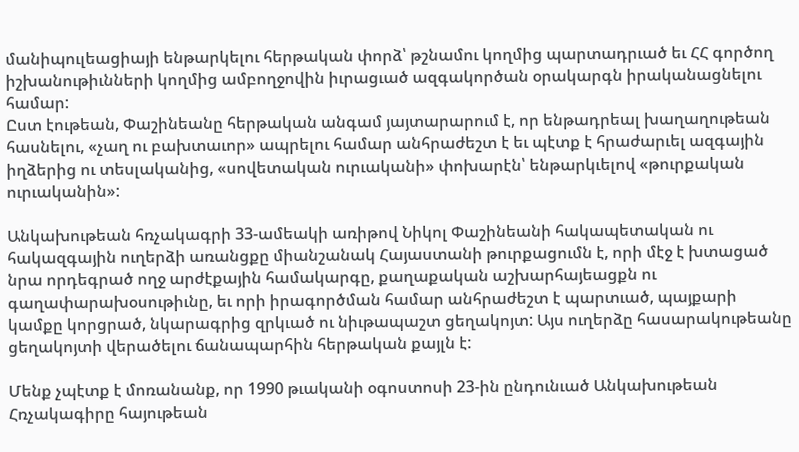մանիպուլեացիայի ենթարկելու հերթական փորձ՝ թշնամու կողմից պարտադրւած եւ ՀՀ գործող իշխանութիւնների կողմից ամբողջովին իւրացւած ազգակործան օրակարգն իրականացնելու համար:
Ըստ էութեան, Փաշինեանը հերթական անգամ յայտարարում է, որ ենթադրեալ խաղաղութեան հասնելու, «չաղ ու բախտաւոր» ապրելու համար անհրաժեշտ է եւ պէտք է հրաժարւել ազգային իղձերից ու տեսլականից, «սովետական ուրւականի» փոխարէն՝ ենթարկւելով «թուրքական ուրւականին»:

Անկախութեան հռչակագրի 33-ամեակի առիթով Նիկոլ Փաշինեանի հակապետական ու հակազգային ուղերձի առանցքը միանշանակ Հայաստանի թուրքացումն է, որի մէջ է խտացած նրա որդեգրած ողջ արժէքային համակարգը, քաղաքական աշխարհայեացքն ու գաղափարախօսութիւնը, եւ որի իրագործման համար անհրաժեշտ է պարտւած, պայքարի կամքը կորցրած, նկարագրից զրկւած ու նիւթապաշտ ցեղակոյտ: Այս ուղերձը հասարակութեանը ցեղակոյտի վերածելու ճանապարհին հերթական քայլն է:

Մենք չպէտք է մոռանանք, որ 1990 թւականի օգոստոսի 23-ին ընդունւած Անկախութեան Հռչակագիրը հայութեան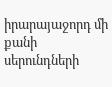իրարայաջորդ մի քանի սերունդների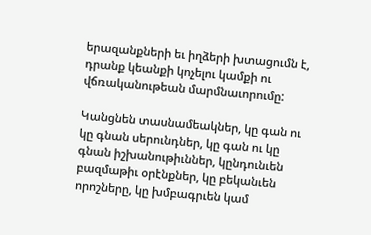երազանքների եւ իղձերի խտացումն է, դրանք կեանքի կոչելու կամքի ու վճռականութեան մարմնաւորումը:

Կանցնեն տասնամեակներ, կը գան ու կը գնան սերունդներ, կը գան ու կը գնան իշխանութիւններ, կընդունւեն բազմաթիւ օրէնքներ, կը բեկանւեն որոշները, կը խմբագրւեն կամ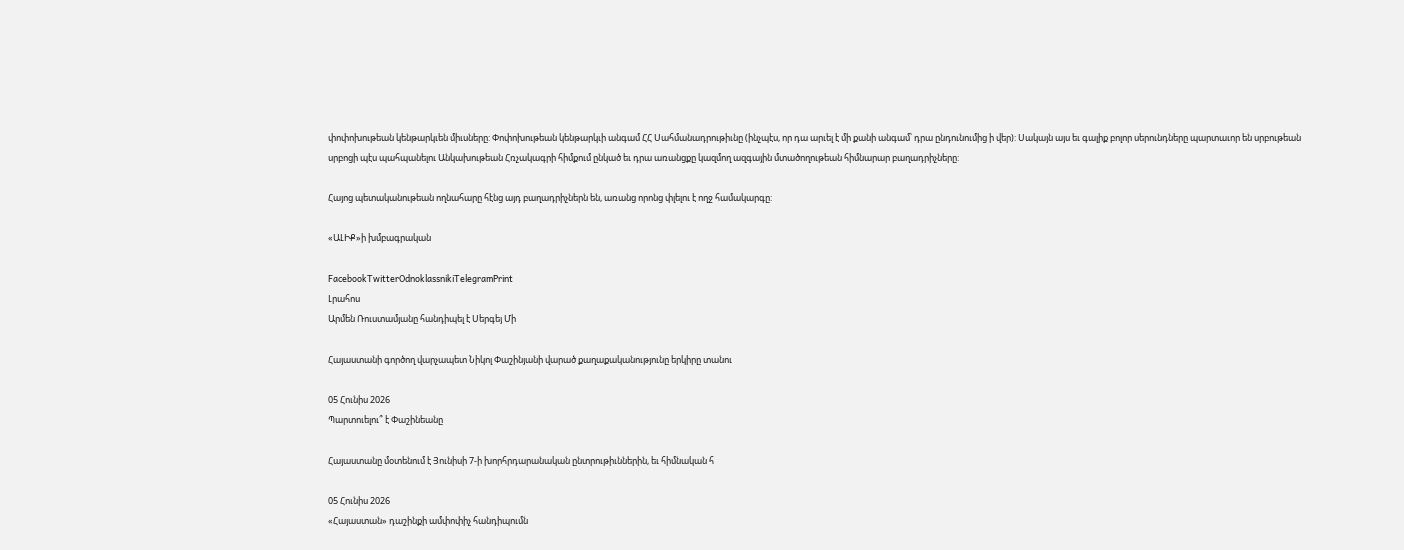փոփոխութեան կենթարկւեն միւսները: Փոփոխութեան կենթարկւի անգամ ՀՀ Սահմանադրութիւնը (ինչպէս, որ դա արւել է մի քանի անգամ՝ դրա ընդունումից ի վեր): Սակայն այս եւ գալիք բոլոր սերունդները պարտաւոր են սրբութեան սրբոցի պէս պահպանելու Անկախութեան Հռչակագրի հիմքում ընկած եւ դրա առանցքը կազմող ազգային մտածողութեան հիմնարար բաղադրիչները:

Հայոց պետականութեան ողնահարը հէնց այդ բաղադրիչներն են, առանց որոնց փլելու է ողջ համակարգը:

«ԱԼԻՔ»ի խմբագրական

FacebookTwitterOdnoklassnikiTelegramPrint
Լրահոս
Արմեն Ռուստամյանը հանդիպել է Սերգեյ Մի

Հայաստանի գործող վարչապետ Նիկոլ Փաշինյանի վարած քաղաքականությունը երկիրը տանու

05 Հունիս 2026
Պարտուելու՞ է Փաշինեանը

Հայաստանը մօտենում է Յունիսի 7-ի խորհրդարանական ընտրութիւններին, եւ հիմնական հ

05 Հունիս 2026
«Հայաստան» դաշինքի ամփոփիչ հանդիպումն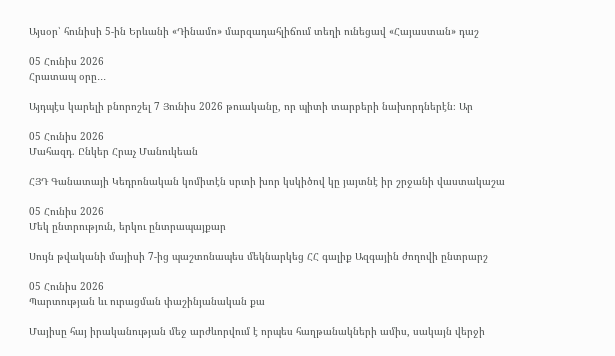Այսօր՝ հունիսի 5-ին Երևանի «Դինամո» մարզադահլիճում տեղի ունեցավ «Հայաստան» դաշ

05 Հունիս 2026
Հրատապ օրը․․․

Այդպէս կարելի բնորոշել 7 Յունիս 2026 թուականը, որ պիտի տարբերի նախորդներէն։ Ար

05 Հունիս 2026
Մահազդ. Ընկեր Հրաչ Մանուկեան

ՀՅԴ Գանատայի Կեդրոնական կոմիտէն սրտի խոր կսկիծով կը յայտնէ իր շրջանի վաստակաշա

05 Հունիս 2026
Մեկ ընտրություն, երկու ընտրապայքար

Սույն թվականի մայիսի 7-ից պաշտոնապես մեկնարկեց ՀՀ գալիք Ազգային ժողովի ընտրարշ

05 Հունիս 2026
Պարտության ևւ ուրացման փաշինյանական քա

Մայիսը հայ իրականության մեջ արժևորվում է որպես հաղթանակների ամիս, սակայն վերջի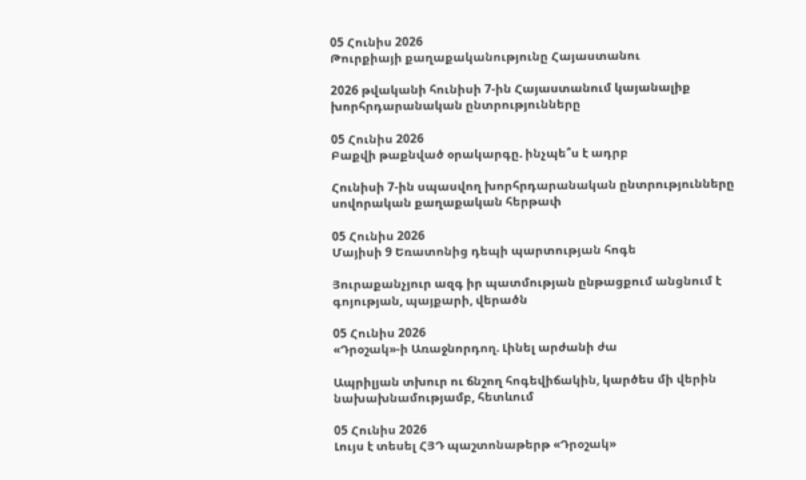05 Հունիս 2026
Թուրքիայի քաղաքականությունը Հայաստանու

2026 թվականի հունիսի 7-ին Հայաստանում կայանալիք խորհրդարանական ընտրությունները

05 Հունիս 2026
Բաքվի թաքնված օրակարգը. ինչպե՞ս է ադրբ

Հունիսի 7-ին սպասվող խորհրդարանական ընտրությունները սովորական քաղաքական հերթափ

05 Հունիս 2026
Մայիսի 9 Եռատոնից դեպի պարտության հոգե

Յուրաքանչյուր ազգ իր պատմության ընթացքում անցնում է գոյության, պայքարի, վերածն

05 Հունիս 2026
«Դրօշակ»-ի Առաջնորդող. Լինել արժանի ժա

Ապրիլյան տխուր ու ճնշող հոգեվիճակին, կարծես մի վերին նախախնամությամբ, հետևում

05 Հունիս 2026
Լույս է տեսել ՀՅԴ պաշտոնաթերթ «Դրօշակ»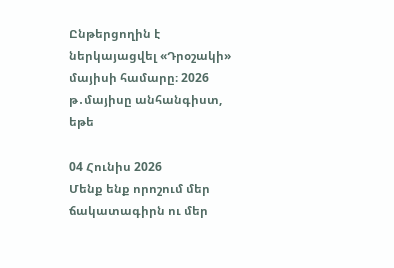Ընթերցողին է ներկայացվել «Դրօշակի» մայիսի համարը։ 2026 թ․մայիսը անհանգիստ, եթե

04 Հունիս 2026
Մենք ենք որոշում մեր ճակատագիրն ու մեր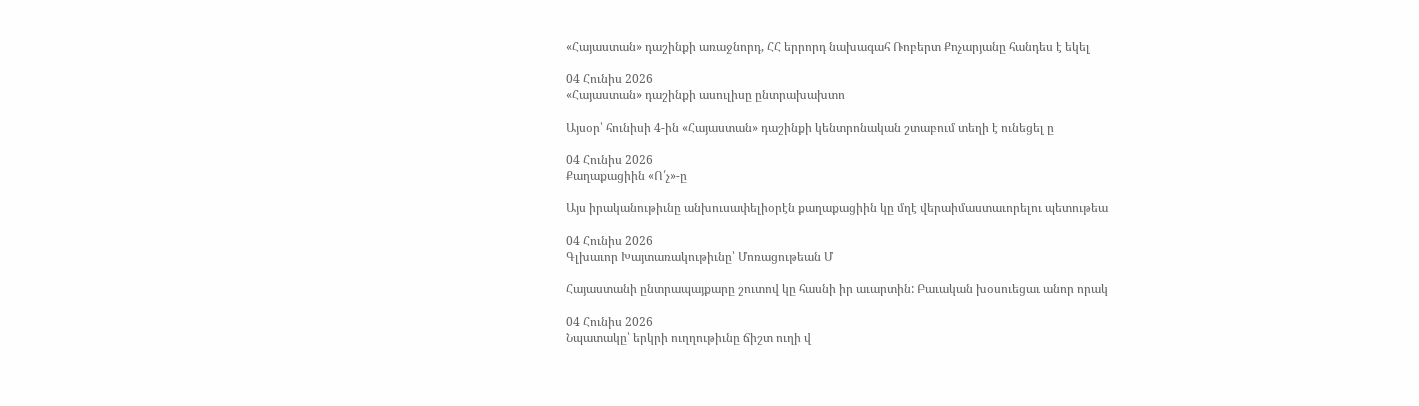«Հայաստան» դաշինքի առաջնորդ, ՀՀ երրորդ նախագահ Ռոբերտ Քոչարյանը հանդես է եկել

04 Հունիս 2026
«Հայաստան» դաշինքի ասուլիսը ընտրախախտո

Այսօր՝ հունիսի 4-ին «Հայաստան» դաշինքի կենտրոնական շտաբում տեղի է ունեցել ը

04 Հունիս 2026
Քաղաքացիին «Ո՛չ»-ը

Այս իրականութիւնը անխուսափելիօրէն քաղաքացիին կը մղէ վերաիմաստաւորելու պետութեա

04 Հունիս 2026
Գլխաւոր Խայտառակութիւնը՝ Մոռացութեան Մ

Հայաստանի ընտրապայքարը շուտով կը հասնի իր աւարտին: Բաւական խօսուեցաւ անոր որակ

04 Հունիս 2026
Նպատակը՝ երկրի ուղղութիւնը ճիշտ ուղի վ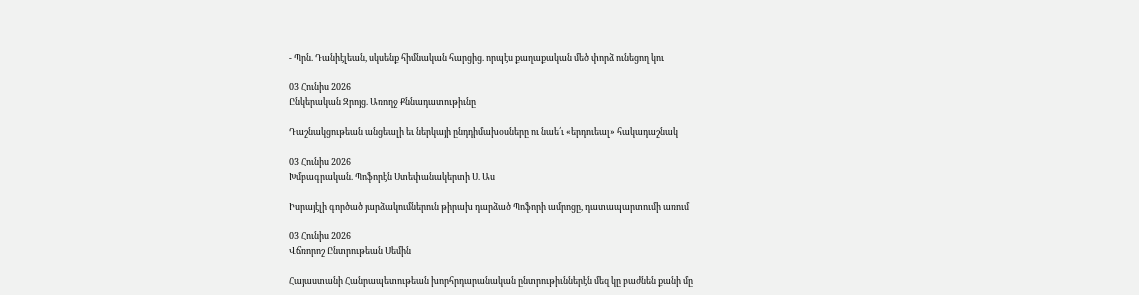- Պրն. Դանիէլեան, սկսենք հիմնական հարցից. որպէս քաղաքական մեծ փորձ ունեցող կու

03 Հունիս 2026
Ընկերական Զրոյց. Առողջ Քննադատութիւնը

Դաշնակցութեան անցեալի եւ ներկայի ընդդիմախօսները ու նաե՛ւ «երդուեալ» հակադաշնակ

03 Հունիս 2026
Խմբագրական. Պոֆորէն Ստեփանակերտի Ս. Աս

Իսրայէլի գործած յարձակումներուն թիրախ դարձած Պոֆորի ամրոցը, դատապարտումի առում

03 Հունիս 2026
Վճռորոշ Ընտրութեան Սեմին

Հայաստանի Հանրապետութեան խորհրդարանական ընտրութիւններէն մեզ կը բաժնեն քանի մը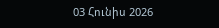03 Հունիս 2026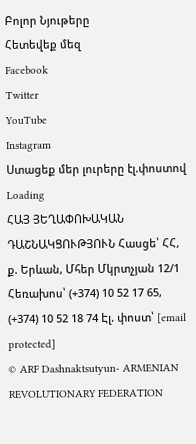Բոլոր Նյութերը
Հետեվեք մեզ
Facebook
Twitter
YouTube
Instagram
Ստացեք մեր լուրերը էլ.փոստով
Loading
ՀԱՅ ՅԵՂԱՓՈԽԱԿԱՆ ԴԱՇՆԱԿՑՈՒԹՅՈՒՆ Հասցե՝ ՀՀ, ք. Երևան, Մհեր Մկրտչյան 12/1 Հեռախոս՝ (+374) 10 52 17 65, (+374) 10 52 18 74 Էլ. փոստ՝ [email protected]
© ARF Dashnaktsutyun- ARMENIAN REVOLUTIONARY FEDERATION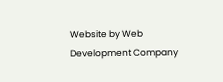Website by Web Development Company